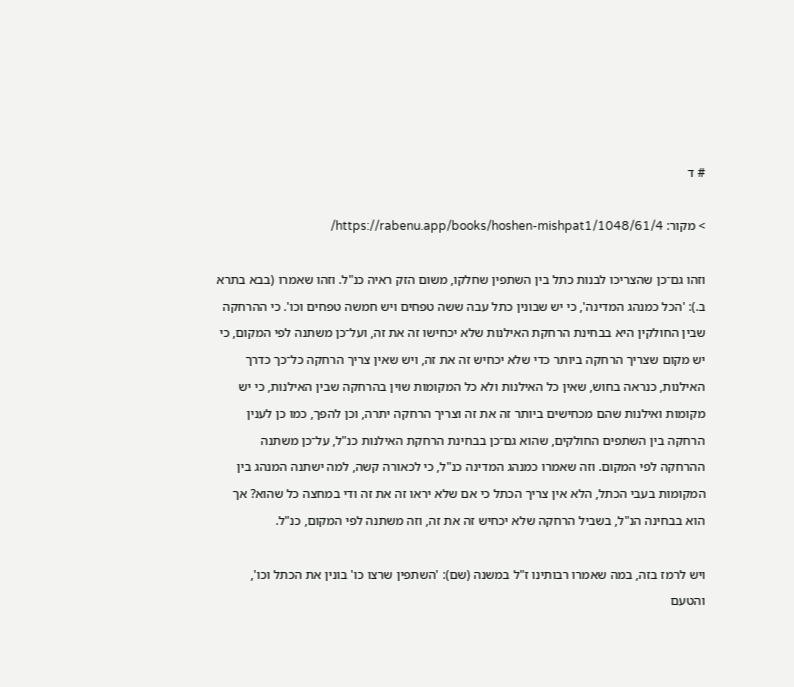# ד

> מקור: https://rabenu.app/books/hoshen-mishpat1/1048/61/4/

וזהו גם־כן שהצריכו לבנות כתל בין השתפין שחלקו, משום הזק ראיה כנ"ל. וזהו שאמרו (בבא בתרא ב.): 'הכל כמנהג המדינה', כי יש שבונין כתל עבה ששה טפחים ויש חמשה טפחים וכו'. כי ההרחקה שבין החולקין היא בבחינת הרחקת האילנות שלא יכחישו זה את זה, ועל־כן משתנה לפי המקום, כי יש מקום שצריך הרחקה ביותר כדי שלא יכחיש זה את זה, ויש שאין צריך הרחקה כל־כך כדרך האילנות, כנראה בחוש, שאין כל האילנות ולא כל המקומות שוין בהרחקה שבין האילנות, כי יש מקומות ואילנות שהם מכחישים ביותר זה את זה וצריך הרחקה יתרה, וכן להפך, כמו כן לענין הרחקה בין השתפים החולקים, שהוא גם־כן בבחינת הרחקת האילנות כנ"ל, על־כן משתנה ההרחקה לפי המקום. וזה שאמרו כמנהג המדינה כנ"ל, כי לכאורה קשה, למה ישתנה המנהג בין המקומות בעבי הכתל, הלא אין צריך הכתל כי אם שלא יראו זה את זה ודי במחצה כל שהוא? אך הוא בבחינה הנ"ל, בשביל הרחקה שלא יכחיש זה את זה, וזה משתנה לפי המקום, כנ"ל.

ויש לרמז בזה, במה שאמרו רבותינו ז"ל במשנה (שם): 'השתפין שרצו כו' בונין את הכתל וכו', והטעם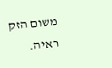משום הזק ראיה.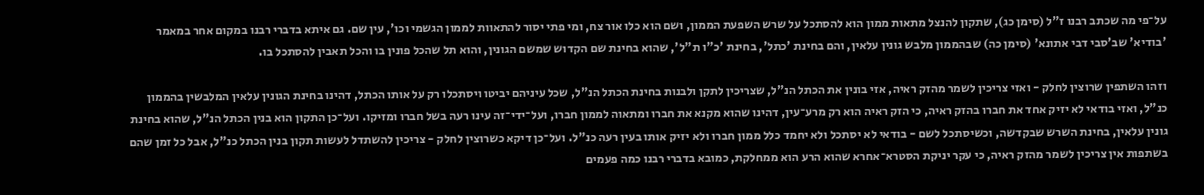על־פי מה שכתב רבנו ז"ל (סימן כג), שתקון להנצל מתאות ממון הוא להסתכל על שרש השפעת הממון, ושם הוא כלו אור צח, ומי פתי יסור להתאוות לממון הגשמי וכו', עין שם. גם איתא בדברי רבנו במקום אחר במאמר 'בודיא' שב'סבי דבי אתונא' (סימן כה) שבהממון מלבש גונין עלאין, והם בחינת 'כתל', בחינת 'כ"ו ת"ל', שהוא בחינת שם הקדוש שמשם הגונין, והוא תל שהכל פונין בו והכל תאבין להסתכל בו.

וזהו השתפין שרוצין לחלק - ואזי צריכין לשמר מהזק ראיה, אזי בונין את הכתל הנ"ל, שצריכין לתקן ולבנות בחינת הכתל הנ"ל, שכל עיניהם יביטו ויסתכלו רק על אותו הכתל, דהינו בחינת הגונין עלאין המלבשין בהממון כנ"ל, ואזי בודאי לא יזיק אחד את חברו בהזק ראיה, כי הזק ראיה הוא רק מרע־עין, דהינו שהוא מקנא את חברו ומתאוה לממון חברו, ועל־ידי־זה עינו רעה בשל חברו ומזיקו. ועל־כן התקון הוא בנין הכתל הנ"ל, שהוא בחינת גונין עלאין, בחינת השרש שבקדשה, וכשיסתכל לשם - בודאי לא יסתכל ולא יחמד כלל ממון חברו ולא יזיק אותו בעין רעה כנ"ל. ועל־כן דיקא כשרוצין לחלק - צריכין להשתדל לעשות תקון בנין הכתל כנ"ל, אבל כל זמן שהם בשתפות אין צריכין לשמר מהזק ראיה, כי עקר יניקת הסטרא־אחרא שהוא הרע הוא ממחלקת, כמובא בדברי רבנו כמה פעמים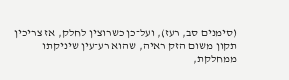(סימנים סב, רעז), ועל־כן כשרוצין לחלק, אז צריכין תקון משום הזק ראיה, שהוא רע־עין שיניקתו ממחלקת,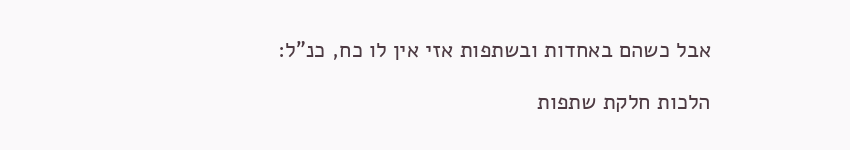אבל כשהם באחדות ובשתפות אזי אין לו כח, כנ"ל:

הלכות חלקת שתפות